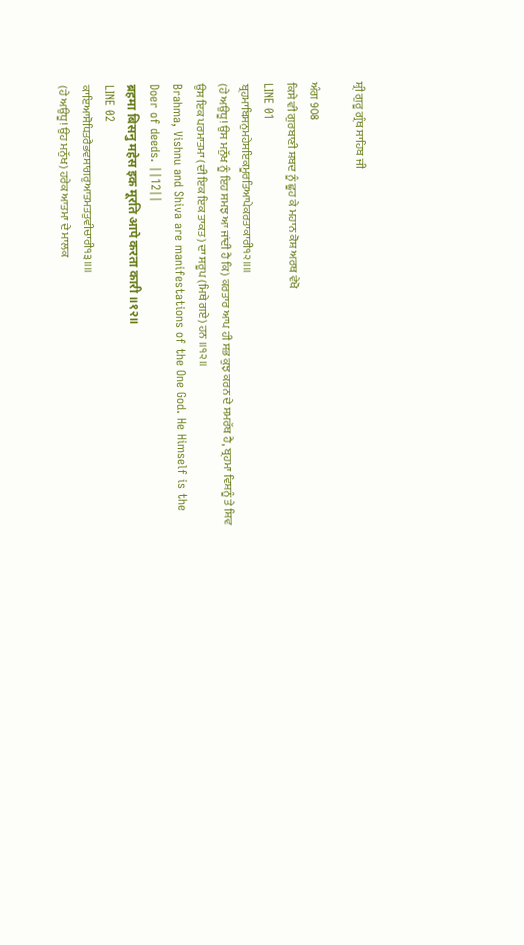ਸ਼੍ਰੀ ਗੁਰੂ ਗ੍ਰੰਥ ਸਾਹਿਬ ਜੀ

ਅੰਗ 908
ਕਿਸੇ ਵੀ ਗੁਰਬਾਣੀ ਸ਼ਬਦ ਨੂੰ ਛੂਹ ਕੇ ਮਹਾਨ ਕੋਸ਼ ਅਰਥ ਵੇਖੋ
LINE 01
ਬ੍ਰਹਮਾਬਿਸਨੁਮਹੇਸਇਕਮੂਰਤਿਆਪੇਕਰਤਾਕਾਰੀ੧੨॥॥
(ਹੇ ਅਉਧੂ! ਉਸ ਮਨੁੱਖ ਨੂੰ ਇਹ ਸਮਝ ਆ ਜਾਂਦੀ ਹੈ ਕਿ) ਕਰਤਾਰ ਆਪ ਹੀ ਸਭ ਕੁਝ ਕਰਨ ਦੇ ਸਮਰੱਥ ਹੈ, ਬ੍ਰਹਮਾ ਵਿਸ਼ਨੂੰ ਤੇ ਸ਼ਿਵ ਉਸ ਇਕ ਪਰਮਾਤਮਾ (ਦੀ ਇਕ ਇਕ ਤਾਕਤ) ਦਾ ਸਰੂਪ (ਮਿਥੇ ਗਏ) ਹਨ ॥੧੨॥
Brahma, Vishnu and Shiva are manifestations of the One God. He Himself is the Doer of deeds. ||12||
ब्रहमा बिसनु महेस इक मूरति आपे करता कारी ॥१२॥
LINE 02
ਕਾਇਆਸੋਧਿਤਰੈਭਵਸਾਗਰੁਆਤਮਤਤੁਵੀਚਾਰੀ੧੩॥॥
(ਹੇ ਅਉਧੂ! ਉਹ ਮਨੁੱਖ) ਹਰੇਕ ਆਤਮਾ ਦੇ ਮਾਲਕ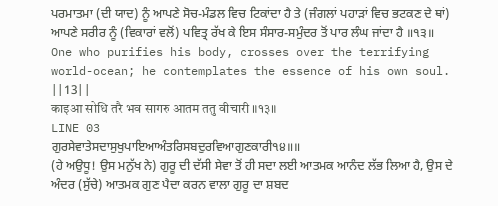ਪਰਮਾਤਮਾ (ਦੀ ਯਾਦ) ਨੂੰ ਆਪਣੇ ਸੋਚ-ਮੰਡਲ ਵਿਚ ਟਿਕਾਂਦਾ ਹੈ ਤੇ (ਜੰਗਲਾਂ ਪਹਾੜਾਂ ਵਿਚ ਭਟਕਣ ਦੇ ਥਾਂ) ਆਪਣੇ ਸਰੀਰ ਨੂੰ (ਵਿਕਾਰਾਂ ਵਲੋਂ) ਪਵਿਤ੍ਰ ਰੱਖ ਕੇ ਇਸ ਸੰਸਾਰ-ਸਮੁੰਦਰ ਤੋਂ ਪਾਰ ਲੰਘ ਜਾਂਦਾ ਹੈ ॥੧੩॥
One who purifies his body, crosses over the terrifying world-ocean; he contemplates the essence of his own soul. ||13||
काइआ सोधि तरै भव सागरु आतम ततु वीचारी ॥१३॥
LINE 03
ਗੁਰਸੇਵਾਤੇਸਦਾਸੁਖੁਪਾਇਆਅੰਤਰਿਸਬਦੁਰਵਿਆਗੁਣਕਾਰੀ੧੪॥॥
(ਹੇ ਅਉਧੂ! ਉਸ ਮਨੁੱਖ ਨੇ) ਗੁਰੂ ਦੀ ਦੱਸੀ ਸੇਵਾ ਤੋਂ ਹੀ ਸਦਾ ਲਈ ਆਤਮਕ ਆਨੰਦ ਲੱਭ ਲਿਆ ਹੈ, ਉਸ ਦੇ ਅੰਦਰ (ਸੁੱਚੇ) ਆਤਮਕ ਗੁਣ ਪੈਦਾ ਕਰਨ ਵਾਲਾ ਗੁਰੂ ਦਾ ਸ਼ਬਦ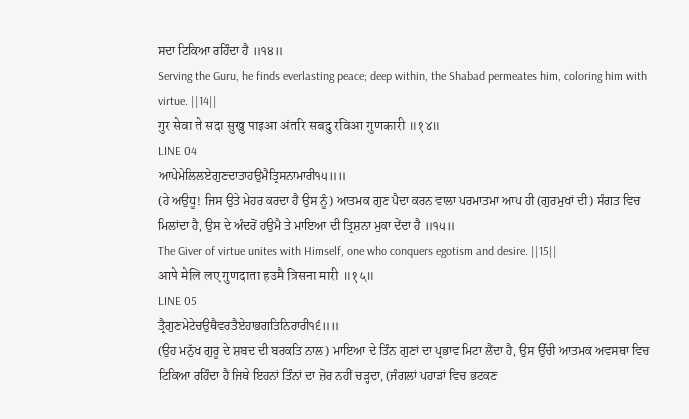ਸਦਾ ਟਿਕਿਆ ਰਹਿੰਦਾ ਹੈ ॥੧੪॥
Serving the Guru, he finds everlasting peace; deep within, the Shabad permeates him, coloring him with virtue. ||14||
गुर सेवा ते सदा सुखु पाइआ अंतरि सबदु रविआ गुणकारी ॥१४॥
LINE 04
ਆਪੇਮੇਲਿਲਏਗੁਣਦਾਤਾਹਉਮੈਤ੍ਰਿਸਨਾਮਾਰੀ੧੫॥॥
(ਹੇ ਅਉਧੂ! ਜਿਸ ਉਤੇ ਮੇਹਰ ਕਰਦਾ ਹੈ ਉਸ ਨੂੰ) ਆਤਮਕ ਗੁਣ ਪੈਦਾ ਕਰਨ ਵਾਲਾ ਪਰਮਾਤਮਾ ਆਪ ਹੀ (ਗੁਰਮੁਖਾਂ ਦੀ) ਸੰਗਤ ਵਿਚ ਮਿਲਾਂਦਾ ਹੈ, ਉਸ ਦੇ ਅੰਦਰੋਂ ਹਉਮੈ ਤੇ ਮਾਇਆ ਦੀ ਤ੍ਰਿਸ਼ਨਾ ਮੁਕਾ ਦੇਂਦਾ ਹੈ ॥੧੫॥
The Giver of virtue unites with Himself, one who conquers egotism and desire. ||15||
आपे मेलि लए गुणदाता हउमै त्रिसना मारी ॥१५॥
LINE 05
ਤ੍ਰੈਗੁਣਮੇਟੇਚਉਥੈਵਰਤੈਏਹਾਭਗਤਿਨਿਰਾਰੀ੧੬॥॥
(ਉਹ ਮਨੁੱਖ ਗੁਰੂ ਦੇ ਸ਼ਬਦ ਦੀ ਬਰਕਤਿ ਨਾਲ) ਮਾਇਆ ਦੇ ਤਿੰਨ ਗੁਣਾਂ ਦਾ ਪ੍ਰਭਾਵ ਮਿਟਾ ਲੈਂਦਾ ਹੈ, ਉਸ ਉੱਚੀ ਆਤਮਕ ਅਵਸਥਾ ਵਿਚ ਟਿਕਿਆ ਰਹਿੰਦਾ ਹੈ ਜਿਥੇ ਇਹਨਾਂ ਤਿੰਨਾਂ ਦਾ ਜ਼ੋਰ ਨਹੀਂ ਚੜ੍ਹਦਾ, (ਜੰਗਲਾਂ ਪਹਾੜਾਂ ਵਿਚ ਭਟਕਣ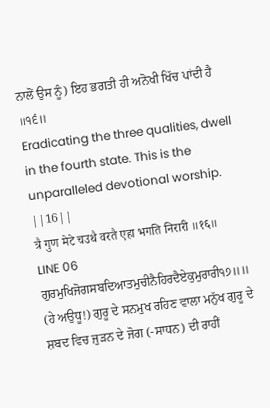ਨਾਲੋਂ ਉਸ ਨੂੰ) ਇਹ ਭਗਤੀ ਹੀ ਅਨੋਖੀ ਖਿੱਚ ਪਾਂਦੀ ਹੈ ॥੧੬॥
Eradicating the three qualities, dwell in the fourth state. This is the unparalleled devotional worship. ||16||
त्रै गुण मेटे चउथै वरतै एहा भगति निरारी ॥१६॥
LINE 06
ਗੁਰਮੁਖਿਜੋਗਸਬਦਿਆਤਮੁਚੀਨੈਹਿਰਦੈਏਕੁਮੁਰਾਰੀ੧੭॥॥
(ਹੇ ਅਉਧੂ!) ਗੁਰੂ ਦੇ ਸਨਮੁਖ ਰਹਿਣ ਵਾਲਾ ਮਨੁੱਖ ਗੁਰੂ ਦੇ ਸ਼ਬਦ ਵਿਚ ਜੁੜਨ ਦੇ ਜੋਗ (-ਸਾਧਨ) ਦੀ ਰਾਹੀਂ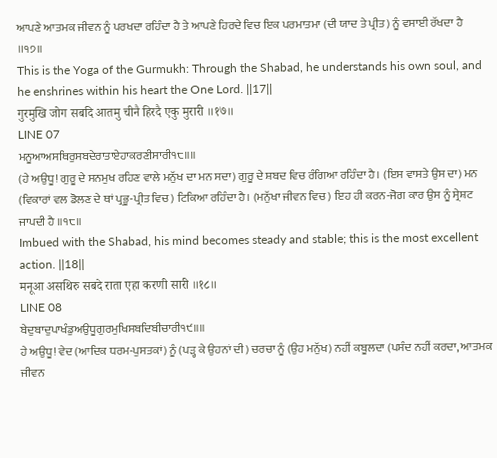ਆਪਣੇ ਆਤਮਕ ਜੀਵਨ ਨੂੰ ਪਰਖਦਾ ਰਹਿੰਦਾ ਹੈ ਤੇ ਆਪਣੇ ਹਿਰਦੇ ਵਿਚ ਇਕ ਪਰਮਾਤਮਾ (ਦੀ ਯਾਦ ਤੇ ਪ੍ਰੀਤ) ਨੂੰ ਵਸਾਈ ਰੱਖਦਾ ਹੈ ॥੧੭॥
This is the Yoga of the Gurmukh: Through the Shabad, he understands his own soul, and he enshrines within his heart the One Lord. ||17||
गुरमुखि जोग सबदि आतमु चीनै हिरदै एकु मुरारी ॥१७॥
LINE 07
ਮਨੂਆਅਸਥਿਰੁਸਬਦੇਰਾਤਾਏਹਾਕਰਣੀਸਾਰੀ੧੮॥॥
(ਹੇ ਅਉਧੂ! ਗੁਰੂ ਦੇ ਸਨਮੁਖ ਰਹਿਣ ਵਾਲੇ ਮਨੁੱਖ ਦਾ ਮਨ ਸਦਾ) ਗੁਰੂ ਦੇ ਸ਼ਬਦ ਵਿਚ ਰੰਗਿਆ ਰਹਿੰਦਾ ਹੈ। (ਇਸ ਵਾਸਤੇ ਉਸ ਦਾ) ਮਨ (ਵਿਕਾਰਾਂ ਵਲ ਡੋਲਣ ਦੇ ਥਾਂ ਪ੍ਰਭੂ-ਪ੍ਰੀਤ ਵਿਚ) ਟਿਕਿਆ ਰਹਿੰਦਾ ਹੈ। (ਮਨੁੱਖਾ ਜੀਵਨ ਵਿਚ) ਇਹ ਹੀ ਕਰਨ-ਜੋਗ ਕਾਰ ਉਸ ਨੂੰ ਸ੍ਰੇਸ਼ਟ ਜਾਪਦੀ ਹੈ ॥੧੮॥
Imbued with the Shabad, his mind becomes steady and stable; this is the most excellent action. ||18||
मनूआ असथिरु सबदे राता एहा करणी सारी ॥१८॥
LINE 08
ਬੇਦੁਬਾਦੁਪਾਖੰਡੁਅਉਧੂਗੁਰਮੁਖਿਸਬਦਿਬੀਚਾਰੀ੧੯॥॥
ਹੇ ਅਉਧੂ! ਵੇਦ (ਆਦਿਕ ਧਰਮ-ਪੁਸਤਕਾਂ) ਨੂੰ (ਪੜ੍ਹ ਕੇ ਉਹਨਾਂ ਦੀ) ਚਰਚਾ ਨੂੰ (ਉਹ ਮਨੁੱਖ) ਨਹੀਂ ਕਬੂਲਦਾ (ਪਸੰਦ ਨਹੀਂ ਕਰਦਾ, ਆਤਮਕ ਜੀਵਨ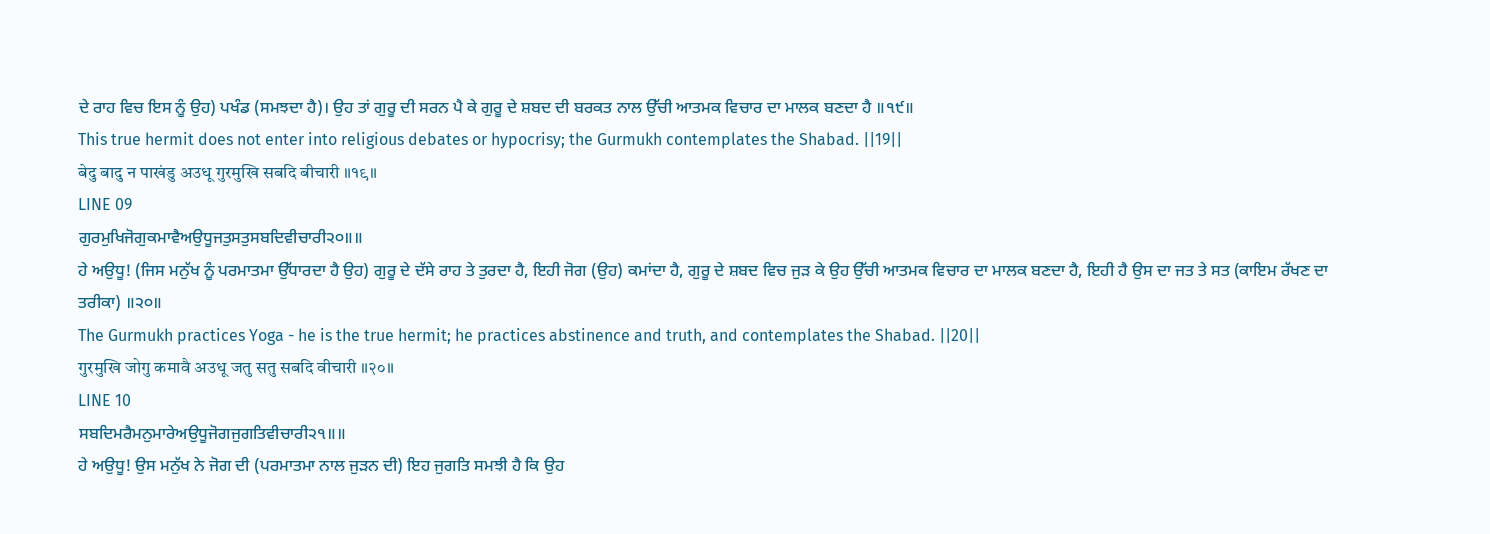ਦੇ ਰਾਹ ਵਿਚ ਇਸ ਨੂੰ ਉਹ) ਪਖੰਡ (ਸਮਝਦਾ ਹੈ)। ਉਹ ਤਾਂ ਗੁਰੂ ਦੀ ਸਰਨ ਪੈ ਕੇ ਗੁਰੂ ਦੇ ਸ਼ਬਦ ਦੀ ਬਰਕਤ ਨਾਲ ਉੱਚੀ ਆਤਮਕ ਵਿਚਾਰ ਦਾ ਮਾਲਕ ਬਣਦਾ ਹੈ ॥੧੯॥
This true hermit does not enter into religious debates or hypocrisy; the Gurmukh contemplates the Shabad. ||19||
बेदु बादु न पाखंडु अउधू गुरमुखि सबदि बीचारी ॥१९॥
LINE 09
ਗੁਰਮੁਖਿਜੋਗੁਕਮਾਵੈਅਉਧੂਜਤੁਸਤੁਸਬਦਿਵੀਚਾਰੀ੨੦॥॥
ਹੇ ਅਉਧੂ! (ਜਿਸ ਮਨੁੱਖ ਨੂੰ ਪਰਮਾਤਮਾ ਉੱਧਾਰਦਾ ਹੈ ਉਹ) ਗੁਰੂ ਦੇ ਦੱਸੇ ਰਾਹ ਤੇ ਤੁਰਦਾ ਹੈ, ਇਹੀ ਜੋਗ (ਉਹ) ਕਮਾਂਦਾ ਹੈ, ਗੁਰੂ ਦੇ ਸ਼ਬਦ ਵਿਚ ਜੁੜ ਕੇ ਉਹ ਉੱਚੀ ਆਤਮਕ ਵਿਚਾਰ ਦਾ ਮਾਲਕ ਬਣਦਾ ਹੈ, ਇਹੀ ਹੈ ਉਸ ਦਾ ਜਤ ਤੇ ਸਤ (ਕਾਇਮ ਰੱਖਣ ਦਾ ਤਰੀਕਾ) ॥੨੦॥
The Gurmukh practices Yoga - he is the true hermit; he practices abstinence and truth, and contemplates the Shabad. ||20||
गुरमुखि जोगु कमावै अउधू जतु सतु सबदि वीचारी ॥२०॥
LINE 10
ਸਬਦਿਮਰੈਮਨੁਮਾਰੇਅਉਧੂਜੋਗਜੁਗਤਿਵੀਚਾਰੀ੨੧॥॥
ਹੇ ਅਉਧੂ! ਉਸ ਮਨੁੱਖ ਨੇ ਜੋਗ ਦੀ (ਪਰਮਾਤਮਾ ਨਾਲ ਜੁੜਨ ਦੀ) ਇਹ ਜੁਗਤਿ ਸਮਝੀ ਹੈ ਕਿ ਉਹ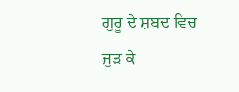ਗੁਰੂ ਦੇ ਸ਼ਬਦ ਵਿਚ ਜੁੜ ਕੇ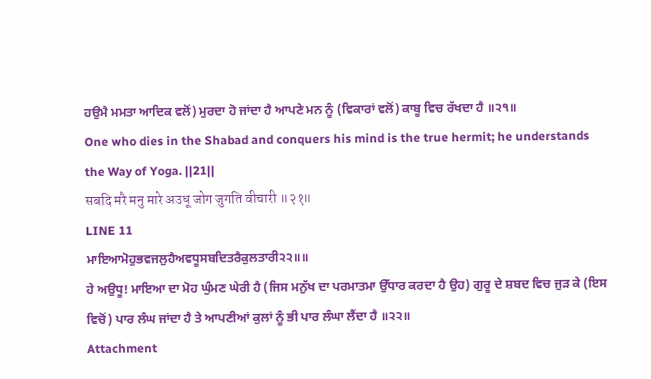ਹਉਮੈ ਮਮਤਾ ਆਦਿਕ ਵਲੋਂ) ਮੁਰਦਾ ਹੋ ਜਾਂਦਾ ਹੈ ਆਪਣੇ ਮਨ ਨੂੰ (ਵਿਕਾਰਾਂ ਵਲੋਂ) ਕਾਬੂ ਵਿਚ ਰੱਖਦਾ ਹੈ ॥੨੧॥
One who dies in the Shabad and conquers his mind is the true hermit; he understands the Way of Yoga. ||21||
सबदि मरै मनु मारे अउधू जोग जुगति वीचारी ॥२१॥
LINE 11
ਮਾਇਆਮੋਹੁਭਵਜਲੁਹੈਅਵਧੂਸਬਦਿਤਰੈਕੁਲਤਾਰੀ੨੨॥॥
ਹੇ ਅਉਧੂ! ਮਾਇਆ ਦਾ ਮੋਹ ਘੁੰਮਣ ਘੇਰੀ ਹੈ (ਜਿਸ ਮਨੁੱਖ ਦਾ ਪਰਮਾਤਮਾ ਉੱਧਾਰ ਕਰਦਾ ਹੈ ਉਹ) ਗੁਰੂ ਦੇ ਸ਼ਬਦ ਵਿਚ ਜੁੜ ਕੇ (ਇਸ ਵਿਚੋਂ) ਪਾਰ ਲੰਘ ਜਾਂਦਾ ਹੈ ਤੇ ਆਪਣੀਆਂ ਕੁਲਾਂ ਨੂੰ ਭੀ ਪਾਰ ਲੰਘਾ ਲੈਂਦਾ ਹੈ ॥੨੨॥
Attachment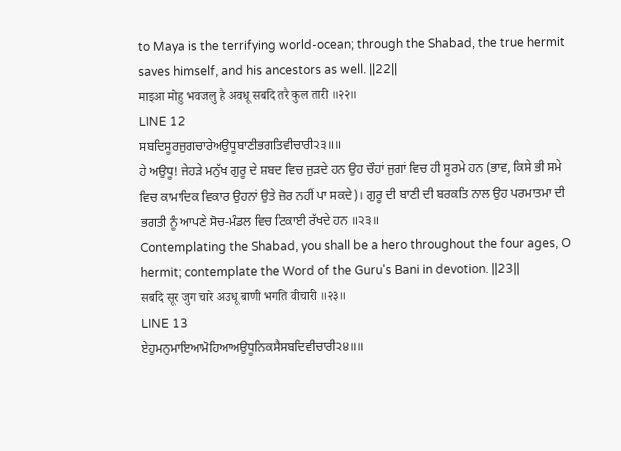to Maya is the terrifying world-ocean; through the Shabad, the true hermit saves himself, and his ancestors as well. ||22||
माइआ मोहु भवजलु है अवधू सबदि तरै कुल तारी ॥२२॥
LINE 12
ਸਬਦਿਸੂਰਜੁਗਚਾਰੇਅਉਧੂਬਾਣੀਭਗਤਿਵੀਚਾਰੀ੨੩॥॥
ਹੇ ਅਉਧੂ! ਜੇਹੜੇ ਮਨੁੱਖ ਗੁਰੂ ਦੇ ਸ਼ਬਦ ਵਿਚ ਜੁੜਦੇ ਹਨ ਉਹ ਚੌਹਾਂ ਜੁਗਾਂ ਵਿਚ ਹੀ ਸੂਰਮੇ ਹਨ (ਭਾਵ, ਕਿਸੇ ਭੀ ਸਮੇ ਵਿਚ ਕਾਮਾਦਿਕ ਵਿਕਾਰ ਉਹਨਾਂ ਉਤੇ ਜ਼ੋਰ ਨਹੀਂ ਪਾ ਸਕਦੇ)। ਗੁਰੂ ਦੀ ਬਾਣੀ ਦੀ ਬਰਕਤਿ ਨਾਲ ਉਹ ਪਰਮਾਤਮਾ ਦੀ ਭਗਤੀ ਨੂੰ ਆਪਣੇ ਸੋਚ-ਮੰਡਲ ਵਿਚ ਟਿਕਾਈ ਰੱਖਦੇ ਹਨ ॥੨੩॥
Contemplating the Shabad, you shall be a hero throughout the four ages, O hermit; contemplate the Word of the Guru's Bani in devotion. ||23||
सबदि सूर जुग चारे अउधू बाणी भगति वीचारी ॥२३॥
LINE 13
ਏਹੁਮਨੁਮਾਇਆਮੋਹਿਆਅਉਧੂਨਿਕਸੈਸਬਦਿਵੀਚਾਰੀ੨੪॥॥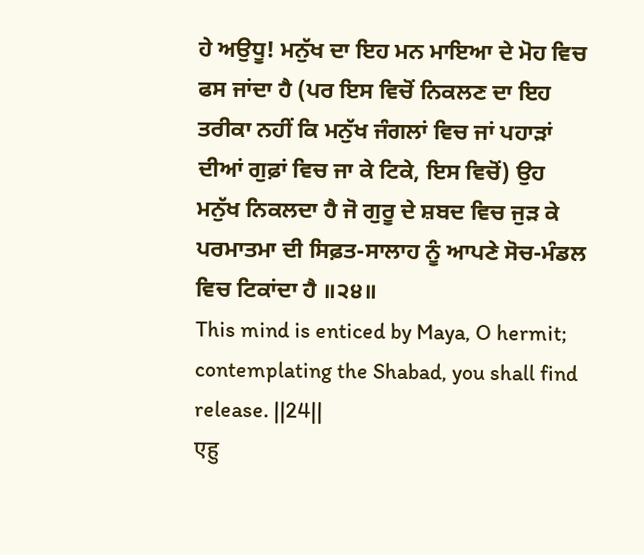ਹੇ ਅਉਧੂ! ਮਨੁੱਖ ਦਾ ਇਹ ਮਨ ਮਾਇਆ ਦੇ ਮੋਹ ਵਿਚ ਫਸ ਜਾਂਦਾ ਹੈ (ਪਰ ਇਸ ਵਿਚੋਂ ਨਿਕਲਣ ਦਾ ਇਹ ਤਰੀਕਾ ਨਹੀਂ ਕਿ ਮਨੁੱਖ ਜੰਗਲਾਂ ਵਿਚ ਜਾਂ ਪਹਾੜਾਂ ਦੀਆਂ ਗੁਫ਼ਾਂ ਵਿਚ ਜਾ ਕੇ ਟਿਕੇ, ਇਸ ਵਿਚੋਂ) ਉਹ ਮਨੁੱਖ ਨਿਕਲਦਾ ਹੈ ਜੋ ਗੁਰੂ ਦੇ ਸ਼ਬਦ ਵਿਚ ਜੁੜ ਕੇ ਪਰਮਾਤਮਾ ਦੀ ਸਿਫ਼ਤ-ਸਾਲਾਹ ਨੂੰ ਆਪਣੇ ਸੋਚ-ਮੰਡਲ ਵਿਚ ਟਿਕਾਂਦਾ ਹੈ ॥੨੪॥
This mind is enticed by Maya, O hermit; contemplating the Shabad, you shall find release. ||24||
एहु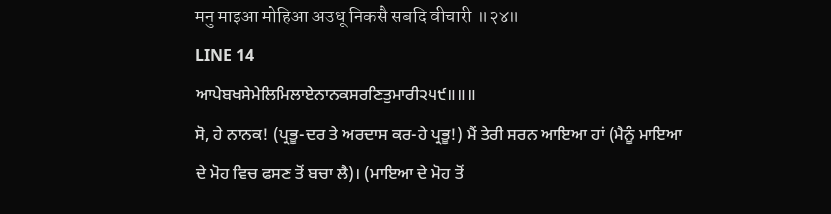मनु माइआ मोहिआ अउधू निकसै सबदि वीचारी ॥२४॥
LINE 14
ਆਪੇਬਖਸੇਮੇਲਿਮਿਲਾਏਨਾਨਕਸਰਣਿਤੁਮਾਰੀ੨੫੯॥॥॥
ਸੋ, ਹੇ ਨਾਨਕ! (ਪ੍ਰਭੂ-ਦਰ ਤੇ ਅਰਦਾਸ ਕਰ-ਹੇ ਪ੍ਰਭੂ!) ਮੈਂ ਤੇਰੀ ਸਰਨ ਆਇਆ ਹਾਂ (ਮੈਨੂੰ ਮਾਇਆ ਦੇ ਮੋਹ ਵਿਚ ਫਸਣ ਤੋਂ ਬਚਾ ਲੈ)। (ਮਾਇਆ ਦੇ ਮੋਹ ਤੋਂ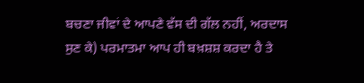ਬਚਣਾ ਜੀਵਾਂ ਦੇ ਆਪਣੇ ਵੱਸ ਦੀ ਗੱਲ ਨਹੀਂ, ਅਰਦਾਸ ਸੁਣ ਕੇ) ਪਰਮਾਤਮਾ ਆਪ ਹੀ ਬਖ਼ਸ਼ਸ਼ ਕਰਦਾ ਹੈ ਤੇ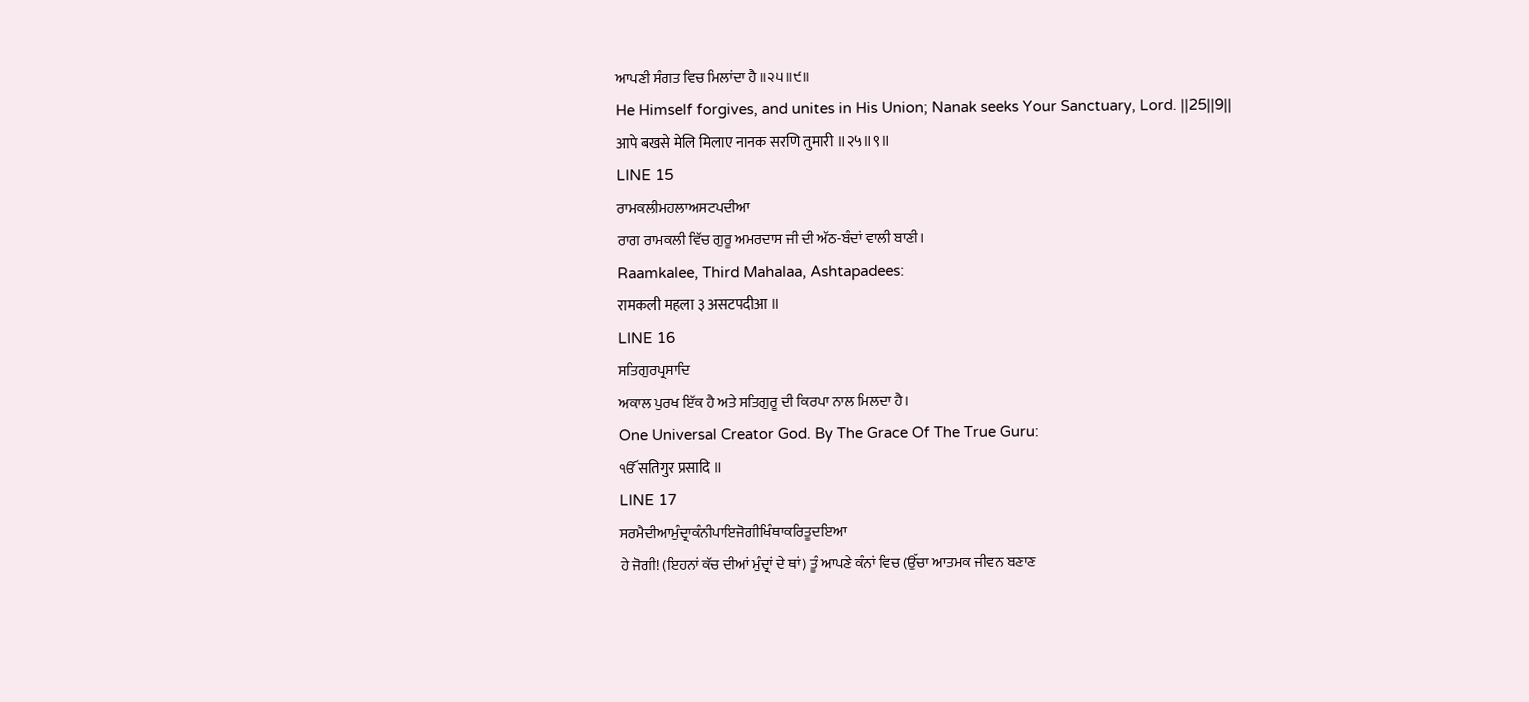ਆਪਣੀ ਸੰਗਤ ਵਿਚ ਮਿਲਾਂਦਾ ਹੈ ॥੨੫॥੯॥
He Himself forgives, and unites in His Union; Nanak seeks Your Sanctuary, Lord. ||25||9||
आपे बखसे मेलि मिलाए नानक सरणि तुमारी ॥२५॥९॥
LINE 15
ਰਾਮਕਲੀਮਹਲਾਅਸਟਪਦੀਆ
ਰਾਗ ਰਾਮਕਲੀ ਵਿੱਚ ਗੁਰੂ ਅਮਰਦਾਸ ਜੀ ਦੀ ਅੱਠ-ਬੰਦਾਂ ਵਾਲੀ ਬਾਣੀ।
Raamkalee, Third Mahalaa, Ashtapadees:
रामकली महला ३ असटपदीआ ॥
LINE 16
ਸਤਿਗੁਰਪ੍ਰਸਾਦਿ
ਅਕਾਲ ਪੁਰਖ ਇੱਕ ਹੈ ਅਤੇ ਸਤਿਗੁਰੂ ਦੀ ਕਿਰਪਾ ਨਾਲ ਮਿਲਦਾ ਹੈ।
One Universal Creator God. By The Grace Of The True Guru:
ੴ सतिगुर प्रसादि ॥
LINE 17
ਸਰਮੈਦੀਆਮੁੰਦ੍ਰਾਕੰਨੀਪਾਇਜੋਗੀਖਿੰਥਾਕਰਿਤੂਦਇਆ
ਹੇ ਜੋਗੀ! (ਇਹਨਾਂ ਕੱਚ ਦੀਆਂ ਮੁੰਦ੍ਰਾਂ ਦੇ ਥਾਂ) ਤੂੰ ਆਪਣੇ ਕੰਨਾਂ ਵਿਚ (ਉੱਚਾ ਆਤਮਕ ਜੀਵਨ ਬਣਾਣ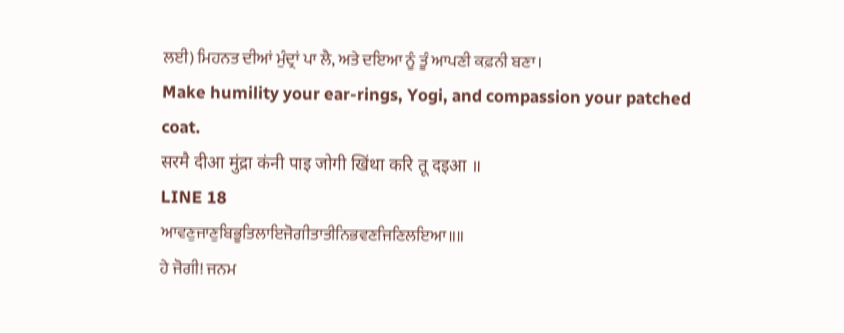ਲਈ) ਮਿਹਨਤ ਦੀਆਂ ਮੁੰਦ੍ਰਾਂ ਪਾ ਲੈ, ਅਤੇ ਦਇਆ ਨੂੰ ਤੂੰ ਆਪਣੀ ਕਫ਼ਨੀ ਬਣਾ।
Make humility your ear-rings, Yogi, and compassion your patched coat.
सरमै दीआ मुंद्रा कंनी पाइ जोगी खिंथा करि तू दइआ ॥
LINE 18
ਆਵਣੁਜਾਣੁਬਿਭੂਤਿਲਾਇਜੋਗੀਤਾਤੀਨਿਭਵਣਜਿਣਿਲਇਆ॥॥
ਹੇ ਜੋਗੀ! ਜਨਮ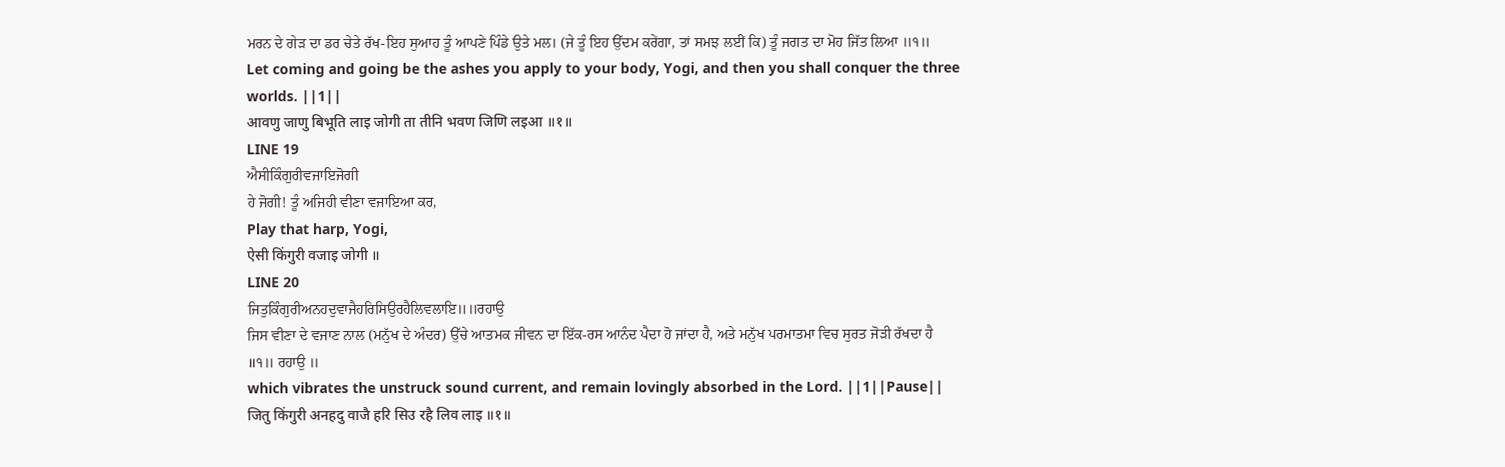ਮਰਨ ਦੇ ਗੇੜ ਦਾ ਡਰ ਚੇਤੇ ਰੱਖ-ਇਹ ਸੁਆਹ ਤੂੰ ਆਪਣੇ ਪਿੰਡੇ ਉਤੇ ਮਲ। (ਜੇ ਤੂੰ ਇਹ ਉੱਦਮ ਕਰੇਂਗਾ, ਤਾਂ ਸਮਝ ਲਈਂ ਕਿ) ਤੂੰ ਜਗਤ ਦਾ ਮੋਹ ਜਿੱਤ ਲਿਆ ॥੧॥
Let coming and going be the ashes you apply to your body, Yogi, and then you shall conquer the three worlds. ||1||
आवणु जाणु बिभूति लाइ जोगी ता तीनि भवण जिणि लइआ ॥१॥
LINE 19
ਐਸੀਕਿੰਗੁਰੀਵਜਾਇਜੋਗੀ
ਹੇ ਜੋਗੀ! ਤੂੰ ਅਜਿਹੀ ਵੀਣਾ ਵਜਾਇਆ ਕਰ,
Play that harp, Yogi,
ऐसी किंगुरी वजाइ जोगी ॥
LINE 20
ਜਿਤੁਕਿੰਗੁਰੀਅਨਹਦੁਵਾਜੈਹਰਿਸਿਉਰਹੈਲਿਵਲਾਇ॥॥ਰਹਾਉ
ਜਿਸ ਵੀਣਾ ਦੇ ਵਜਾਣ ਨਾਲ (ਮਨੁੱਖ ਦੇ ਅੰਦਰ) ਉੱਚੇ ਆਤਮਕ ਜੀਵਨ ਦਾ ਇੱਕ-ਰਸ ਆਨੰਦ ਪੈਦਾ ਹੋ ਜਾਂਦਾ ਹੈ, ਅਤੇ ਮਨੁੱਖ ਪਰਮਾਤਮਾ ਵਿਚ ਸੁਰਤ ਜੋੜੀ ਰੱਖਦਾ ਹੈ ॥੧॥ ਰਹਾਉ ॥
which vibrates the unstruck sound current, and remain lovingly absorbed in the Lord. ||1||Pause||
जितु किंगुरी अनहदु वाजै हरि सिउ रहै लिव लाइ ॥१॥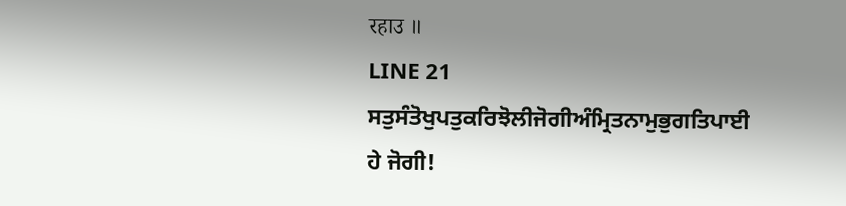रहाउ ॥
LINE 21
ਸਤੁਸੰਤੋਖੁਪਤੁਕਰਿਝੋਲੀਜੋਗੀਅੰਮ੍ਰਿਤਨਾਮੁਭੁਗਤਿਪਾਈ
ਹੇ ਜੋਗੀ!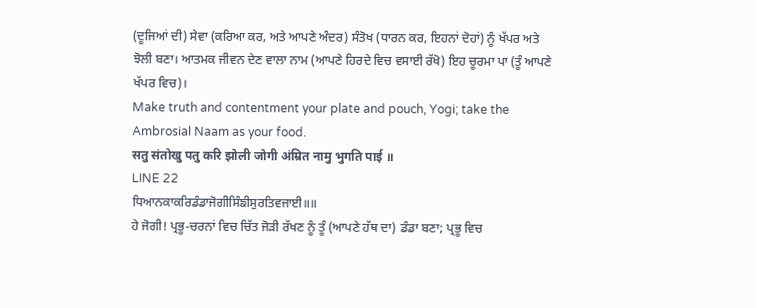(ਦੂਜਿਆਂ ਦੀ) ਸੇਵਾ (ਕਰਿਆ ਕਰ, ਅਤੇ ਆਪਣੇ ਅੰਦਰ) ਸੰਤੋਖ (ਧਾਰਨ ਕਰ, ਇਹਨਾਂ ਦੋਹਾਂ) ਨੂੰ ਖੱਪਰ ਅਤੇ ਝੋਲੀ ਬਣਾ। ਆਤਮਕ ਜੀਵਨ ਦੇਣ ਵਾਲਾ ਨਾਮ (ਆਪਣੇ ਹਿਰਦੇ ਵਿਚ ਵਸਾਈ ਰੱਖੋ) ਇਹ ਚੂਰਮਾ ਪਾ (ਤੂੰ ਆਪਣੇ ਖੱਪਰ ਵਿਚ)।
Make truth and contentment your plate and pouch, Yogi; take the Ambrosial Naam as your food.
सतु संतोखु पतु करि झोली जोगी अंम्रित नामु भुगति पाई ॥
LINE 22
ਧਿਆਨਕਾਕਰਿਡੰਡਾਜੋਗੀਸਿੰਙੀਸੁਰਤਿਵਜਾਈ॥॥
ਹੇ ਜੋਗੀ! ਪ੍ਰਭੂ-ਚਰਨਾਂ ਵਿਚ ਚਿੱਤ ਜੋੜੀ ਰੱਖਣ ਨੂੰ ਤੂੰ (ਆਪਣੇ ਹੱਥ ਦਾ) ਡੰਡਾ ਬਣਾ; ਪ੍ਰਭੂ ਵਿਚ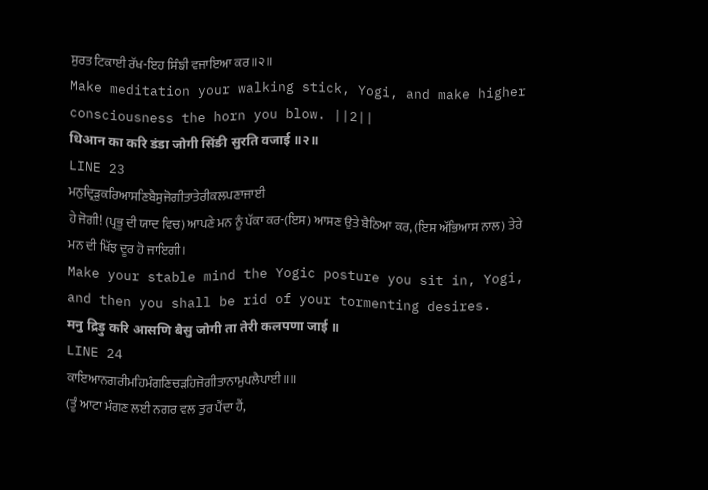ਸੁਰਤ ਟਿਕਾਈ ਰੱਖ-ਇਹ ਸਿੰਙੀ ਵਜਾਇਆ ਕਰ ॥੨॥
Make meditation your walking stick, Yogi, and make higher consciousness the horn you blow. ||2||
धिआन का करि डंडा जोगी सिंङी सुरति वजाई ॥२॥
LINE 23
ਮਨੁਦ੍ਰਿੜੁਕਰਿਆਸਣਿਬੈਸੁਜੋਗੀਤਾਤੇਰੀਕਲਪਣਾਜਾਈ
ਹੇ ਜੋਗੀ! (ਪ੍ਰਭੂ ਦੀ ਯਾਦ ਵਿਚ) ਆਪਣੇ ਮਨ ਨੂੰ ਪੱਕਾ ਕਰ-(ਇਸ) ਆਸਣ ਉਤੇ ਬੈਠਿਆ ਕਰ, (ਇਸ ਅੱਭਿਆਸ ਨਾਲ) ਤੇਰੇ ਮਨ ਦੀ ਖਿੱਝ ਦੂਰ ਹੋ ਜਾਇਗੀ।
Make your stable mind the Yogic posture you sit in, Yogi, and then you shall be rid of your tormenting desires.
मनु द्रिड़ु करि आसणि बैसु जोगी ता तेरी कलपणा जाई ॥
LINE 24
ਕਾਇਆਨਗਰੀਮਹਿਮੰਗਣਿਚੜਹਿਜੋਗੀਤਾਨਾਮੁਪਲੈਪਾਈ॥॥
(ਤੂੰ ਆਟਾ ਮੰਗਣ ਲਈ ਨਗਰ ਵਲ ਤੁਰ ਪੈਂਦਾ ਹੈਂ,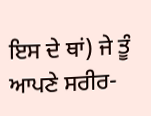ਇਸ ਦੇ ਥਾਂ) ਜੇ ਤੂੰ ਆਪਣੇ ਸਰੀਰ-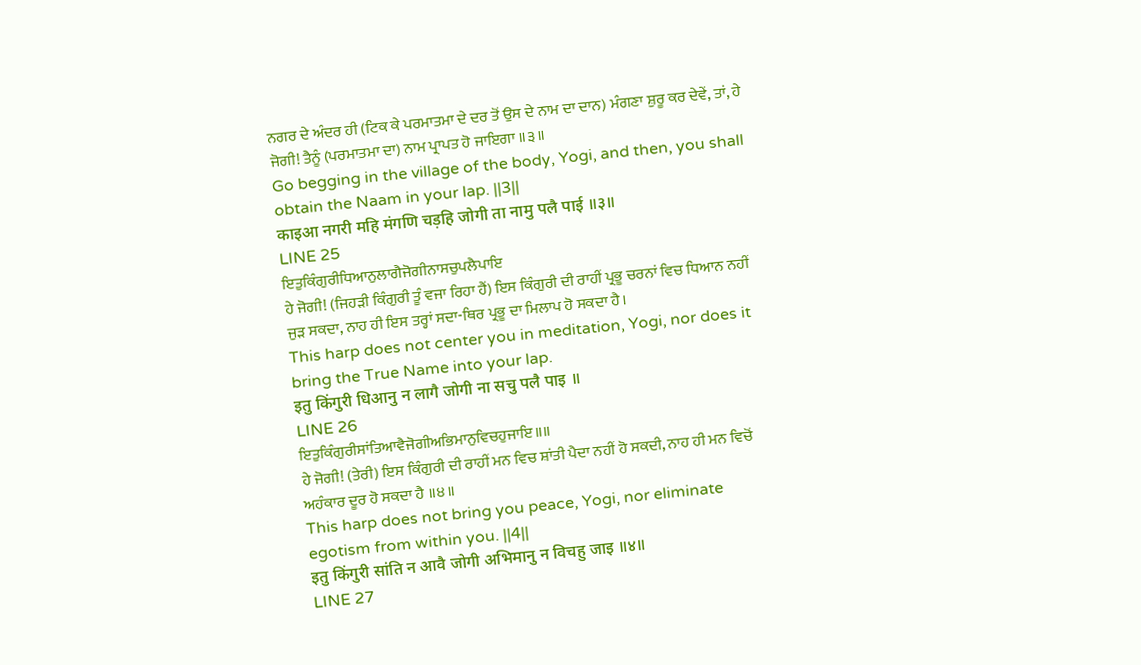ਨਗਰ ਦੇ ਅੰਦਰ ਹੀ (ਟਿਕ ਕੇ ਪਰਮਾਤਮਾ ਦੇ ਦਰ ਤੋਂ ਉਸ ਦੇ ਨਾਮ ਦਾ ਦਾਨ) ਮੰਗਣਾ ਸ਼ੁਰੂ ਕਰ ਦੇਵੇਂ, ਤਾਂ, ਹੇ ਜੋਗੀ! ਤੈਨੂੰ (ਪਰਮਾਤਮਾ ਦਾ) ਨਾਮ ਪ੍ਰਾਪਤ ਹੋ ਜਾਇਗਾ ॥੩॥
Go begging in the village of the body, Yogi, and then, you shall obtain the Naam in your lap. ||3||
काइआ नगरी महि मंगणि चड़हि जोगी ता नामु पलै पाई ॥३॥
LINE 25
ਇਤੁਕਿੰਗੁਰੀਧਿਆਨੁਲਾਗੈਜੋਗੀਨਾਸਚੁਪਲੈਪਾਇ
ਹੇ ਜੋਗੀ! (ਜਿਹੜੀ ਕਿੰਗੁਰੀ ਤੂੰ ਵਜਾ ਰਿਹਾ ਹੈਂ) ਇਸ ਕਿੰਗੁਰੀ ਦੀ ਰਾਹੀਂ ਪ੍ਰਭੂ ਚਰਨਾਂ ਵਿਚ ਧਿਆਨ ਨਹੀਂ ਜੁੜ ਸਕਦਾ, ਨਾਹ ਹੀ ਇਸ ਤਰ੍ਹਾਂ ਸਦਾ-ਥਿਰ ਪ੍ਰਭੂ ਦਾ ਮਿਲਾਪ ਹੋ ਸਕਦਾ ਹੈ।
This harp does not center you in meditation, Yogi, nor does it bring the True Name into your lap.
इतु किंगुरी धिआनु न लागै जोगी ना सचु पलै पाइ ॥
LINE 26
ਇਤੁਕਿੰਗੁਰੀਸਾਂਤਿਆਵੈਜੋਗੀਅਭਿਮਾਨੁਵਿਚਹੁਜਾਇ॥॥
ਹੇ ਜੋਗੀ! (ਤੇਰੀ) ਇਸ ਕਿੰਗੁਰੀ ਦੀ ਰਾਹੀਂ ਮਨ ਵਿਚ ਸ਼ਾਂਤੀ ਪੈਦਾ ਨਹੀਂ ਹੋ ਸਕਦੀ, ਨਾਹ ਹੀ ਮਨ ਵਿਚੋਂ ਅਹੰਕਾਰ ਦੂਰ ਹੋ ਸਕਦਾ ਹੈ ॥੪॥
This harp does not bring you peace, Yogi, nor eliminate egotism from within you. ||4||
इतु किंगुरी सांति न आवै जोगी अभिमानु न विचहु जाइ ॥४॥
LINE 27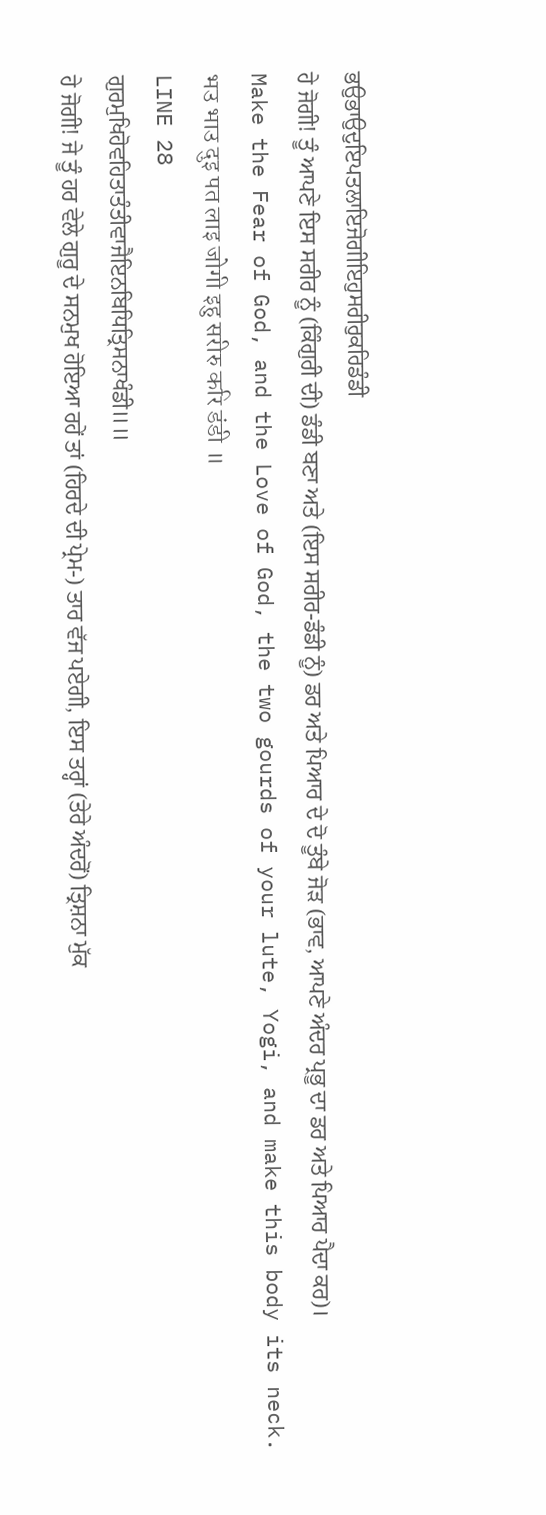ਭਉਭਾਉਦੁਇਪਤਲਾਇਜੋਗੀਇਹੁਸਰੀਰੁਕਰਿਡੰਡੀ
ਹੇ ਜੋਗੀ! ਤੂੰ ਆਪਣੇ ਇਸ ਸਰੀਰ ਨੂੰ (ਕਿੰਗੁਰੀ ਦੀ) ਡੰਡੀ ਬਣਾ ਅਤੇ (ਇਸ ਸਰੀਰ-ਡੰਡੀ ਨੂੰ) ਡਰ ਅਤੇ ਪਿਆਰ ਦੇ ਦੋ ਤੂੰਬੇ ਜੋੜ (ਭਾਵ, ਆਪਣੇ ਅੰਦਰ ਪ੍ਰਭੂ ਦਾ ਡਰ ਅਤੇ ਪਿਆਰ ਪੈਦਾ ਕਰ)।
Make the Fear of God, and the Love of God, the two gourds of your lute, Yogi, and make this body its neck.
भउ भाउ दुइ पत लाइ जोगी इहु सरीरु करि डंडी ॥
LINE 28
ਗੁਰਮੁਖਿਹੋਵਹਿਤਾਤੰਤੀਵਾਜੈਇਨਬਿਧਿਤ੍ਰਿਸਨਾਖੰਡੀ॥॥
ਹੇ ਜੋਗੀ! ਜੇ ਤੂੰ ਹਰ ਵੇਲੇ ਗੁਰੂ ਦੇ ਸਨਮੁਖ ਹੋਇਆ ਰਹੇਂ ਤਾਂ (ਹਿਰਦੇ ਦੀ ਪ੍ਰੇਮ-) ਤਾਰ ਵੱਜ ਪਏਗੀ, ਇਸ ਤਰ੍ਹਾਂ (ਤੇਰੇ ਅੰਦਰੋਂ) ਤ੍ਰਿਸ਼ਨਾ ਮੁੱਕ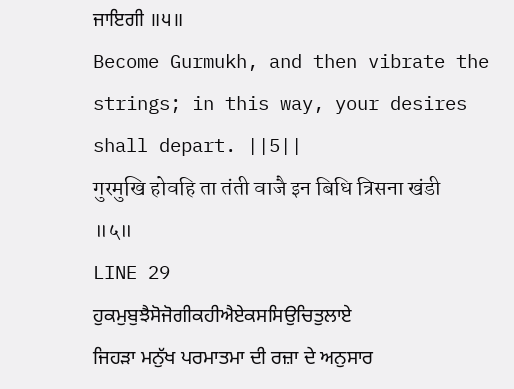ਜਾਇਗੀ ॥੫॥
Become Gurmukh, and then vibrate the strings; in this way, your desires shall depart. ||5||
गुरमुखि होवहि ता तंती वाजै इन बिधि त्रिसना खंडी ॥५॥
LINE 29
ਹੁਕਮੁਬੁਝੈਸੋਜੋਗੀਕਹੀਐਏਕਸਸਿਉਚਿਤੁਲਾਏ
ਜਿਹੜਾ ਮਨੁੱਖ ਪਰਮਾਤਮਾ ਦੀ ਰਜ਼ਾ ਦੇ ਅਨੁਸਾਰ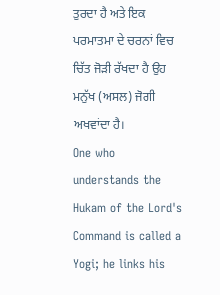ਤੁਰਦਾ ਹੈ ਅਤੇ ਇਕ ਪਰਮਾਤਮਾ ਦੇ ਚਰਨਾਂ ਵਿਚ ਚਿੱਤ ਜੋੜੀ ਰੱਖਦਾ ਹੈ ਉਹ ਮਨੁੱਖ (ਅਸਲ) ਜੋਗੀ ਅਖਵਾਂਦਾ ਹੈ।
One who understands the Hukam of the Lord's Command is called a Yogi; he links his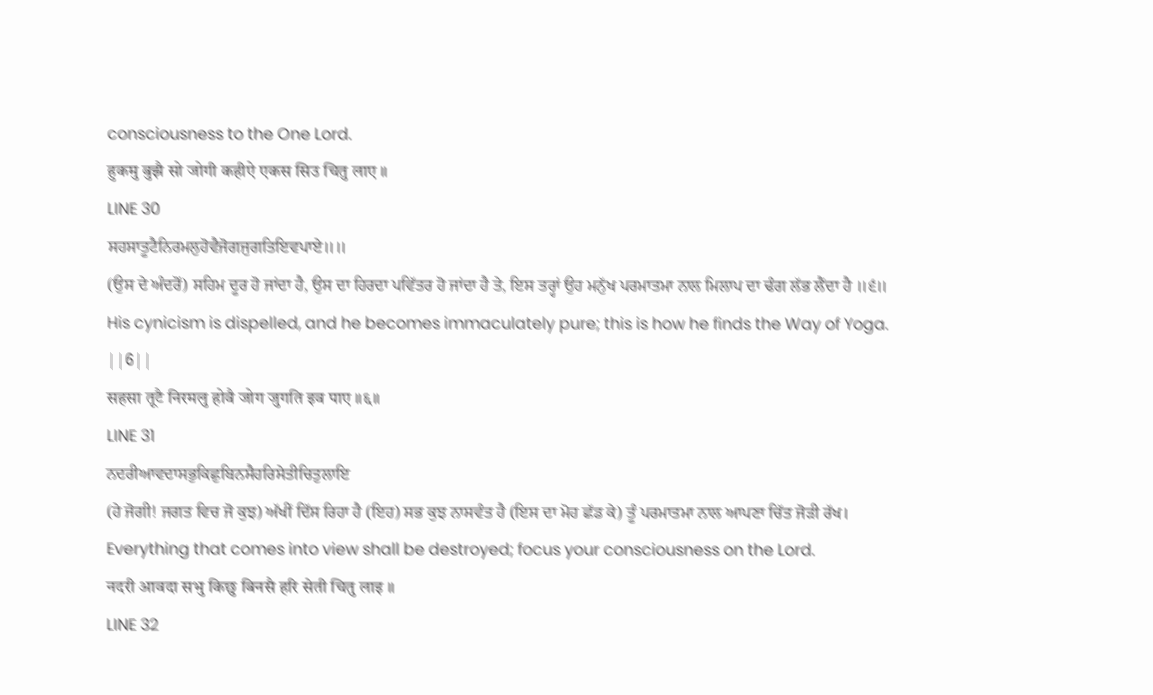consciousness to the One Lord.
हुकमु बुझै सो जोगी कहीऐ एकस सिउ चितु लाए ॥
LINE 30
ਸਹਸਾਤੂਟੈਨਿਰਮਲੁਹੋਵੈਜੋਗਜੁਗਤਿਇਵਪਾਏ॥॥
(ਉਸ ਦੇ ਅੰਦਰੋਂ) ਸਹਿਮ ਦੂਰ ਹੋ ਜਾਂਦਾ ਹੈ, ਉਸ ਦਾ ਹਿਰਦਾ ਪਵਿੱਤਰ ਹੋ ਜਾਂਦਾ ਹੈ ਤੇ, ਇਸ ਤਰ੍ਹਾਂ ਉਹ ਮਨੁੱਖ ਪਰਮਾਤਮਾ ਨਾਲ ਮਿਲਾਪ ਦਾ ਢੰਗ ਲੱਭ ਲੈਂਦਾ ਹੈ ॥੬॥
His cynicism is dispelled, and he becomes immaculately pure; this is how he finds the Way of Yoga. ||6||
सहसा तूटै निरमलु होवै जोग जुगति इव पाए ॥६॥
LINE 31
ਨਦਰੀਆਵਦਾਸਭੁਕਿਛੁਬਿਨਸੈਹਰਿਸੇਤੀਚਿਤੁਲਾਇ
(ਹੇ ਜੋਗੀ! ਜਗਤ ਵਿਚ ਜੋ ਕੁਝ) ਅੱਖੀਂ ਦਿੱਸ ਰਿਹਾ ਹੈ (ਇਹ) ਸਭ ਕੁਝ ਨਾਸਵੰਤ ਹੈ (ਇਸ ਦਾ ਮੋਹ ਛੱਡ ਕੇ) ਤੂੰ ਪਰਮਾਤਮਾ ਨਾਲ ਆਪਣਾ ਚਿੱਤ ਜੋੜੀ ਰੱਖ।
Everything that comes into view shall be destroyed; focus your consciousness on the Lord.
नदरी आवदा सभु किछु बिनसै हरि सेती चितु लाइ ॥
LINE 32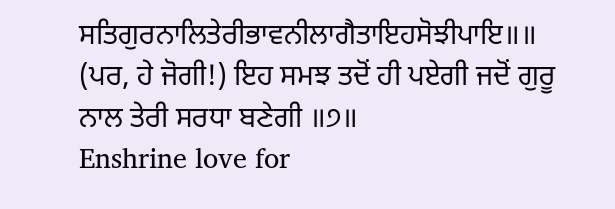ਸਤਿਗੁਰਨਾਲਿਤੇਰੀਭਾਵਨੀਲਾਗੈਤਾਇਹਸੋਝੀਪਾਇ॥॥
(ਪਰ, ਹੇ ਜੋਗੀ!) ਇਹ ਸਮਝ ਤਦੋਂ ਹੀ ਪਏਗੀ ਜਦੋਂ ਗੁਰੂ ਨਾਲ ਤੇਰੀ ਸਰਧਾ ਬਣੇਗੀ ॥੭॥
Enshrine love for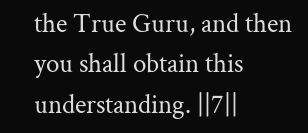the True Guru, and then you shall obtain this understanding. ||7||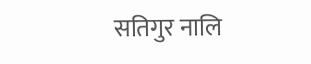सतिगुर नालि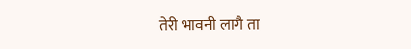तेरी भावनी लागै ता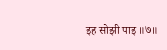इह सोझी पाइ ॥७॥